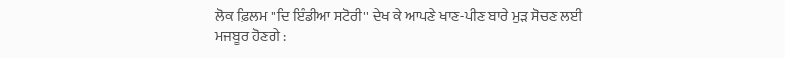ਲੋਕ ਫ਼ਿਲਮ ''ਦਿ ਇੰਡੀਆ ਸਟੋਰੀ'' ਦੇਖ ਕੇ ਆਪਣੇ ਖਾਣ-ਪੀਣ ਬਾਰੇ ਮੁੜ ਸੋਚਣ ਲਈ ਮਜਬੂਰ ਹੋਣਗੇ :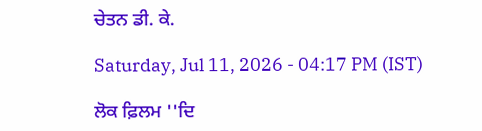ਚੇਤਨ ਡੀ. ਕੇ.

Saturday, Jul 11, 2026 - 04:17 PM (IST)

ਲੋਕ ਫ਼ਿਲਮ ''ਦਿ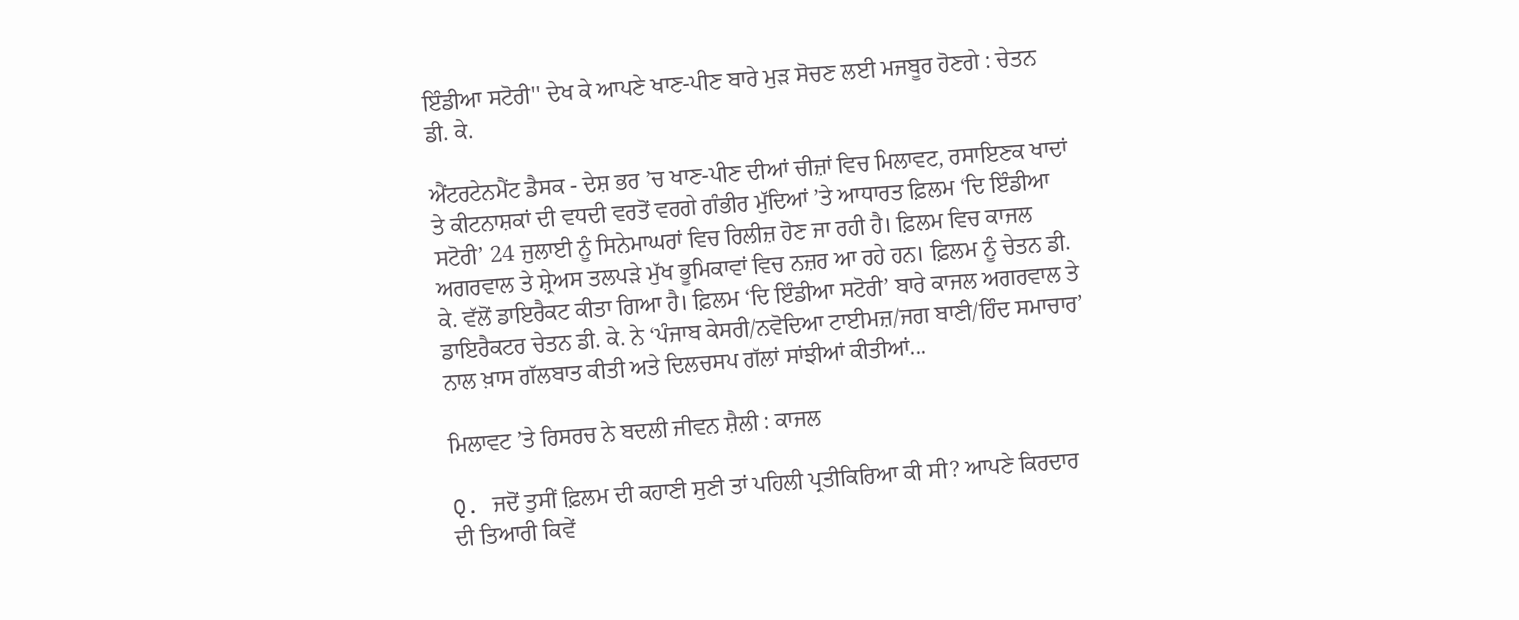ਇੰਡੀਆ ਸਟੋਰੀ'' ਦੇਖ ਕੇ ਆਪਣੇ ਖਾਣ-ਪੀਣ ਬਾਰੇ ਮੁੜ ਸੋਚਣ ਲਈ ਮਜਬੂਰ ਹੋਣਗੇ : ਚੇਤਨ ਡੀ. ਕੇ.

ਐਂਟਰਟੇਨਮੈਂਟ ਡੈਸਕ - ਦੇਸ਼ ਭਰ ’ਚ ਖਾਣ-ਪੀਣ ਦੀਆਂ ਚੀਜ਼ਾਂ ਵਿਚ ਮਿਲਾਵਟ, ਰਸਾਇਣਕ ਖਾਦਾਂ ਤੇ ਕੀਟਨਾਸ਼ਕਾਂ ਦੀ ਵਧਦੀ ਵਰਤੋਂ ਵਰਗੇ ਗੰਭੀਰ ਮੁੱਦਿਆਂ ’ਤੇ ਆਧਾਰਤ ਫ਼ਿਲਮ ‘ਦਿ ਇੰਡੀਆ ਸਟੋਰੀ’ 24 ਜੁਲਾਈ ਨੂੰ ਸਿਨੇਮਾਘਰਾਂ ਵਿਚ ਰਿਲੀਜ਼ ਹੋਣ ਜਾ ਰਹੀ ਹੈ। ਫ਼ਿਲਮ ਵਿਚ ਕਾਜਲ ਅਗਰਵਾਲ ਤੇ ਸ਼੍ਰੇਅਸ ਤਲਪੜੇ ਮੁੱਖ ਭੂਮਿਕਾਵਾਂ ਵਿਚ ਨਜ਼ਰ ਆ ਰਹੇ ਹਨ। ਫ਼ਿਲਮ ਨੂੰ ਚੇਤਨ ਡੀ. ਕੇ. ਵੱਲੋਂ ਡਾਇਰੈਕਟ ਕੀਤਾ ਗਿਆ ਹੈ। ਫ਼ਿਲਮ ‘ਦਿ ਇੰਡੀਆ ਸਟੋਰੀ’ ਬਾਰੇ ਕਾਜਲ ਅਗਰਵਾਲ ਤੇ ਡਾਇਰੈਕਟਰ ਚੇਤਨ ਡੀ. ਕੇ. ਨੇ ‘ਪੰਜਾਬ ਕੇਸਰੀ/ਨਵੋਦਿਆ ਟਾਈਮਜ਼/ਜਗ ਬਾਣੀ/ਹਿੰਦ ਸਮਾਚਾਰ’ ਨਾਲ ਖ਼ਾਸ ਗੱਲਬਾਤ ਕੀਤੀ ਅਤੇ ਦਿਲਚਸਪ ਗੱਲਾਂ ਸਾਂਝੀਆਂ ਕੀਤੀਆਂ...

ਮਿਲਾਵਟ ’ਤੇ ਰਿਸਰਚ ਨੇ ਬਦਲੀ ਜੀਵਨ ਸ਼ੈਲੀ : ਕਾਜਲ

Q. ਜਦੋਂ ਤੁਸੀਂ ਫ਼ਿਲਮ ਦੀ ਕਹਾਣੀ ਸੁਣੀ ਤਾਂ ਪਹਿਲੀ ਪ੍ਰਤੀਕਿਰਿਆ ਕੀ ਸੀ? ਆਪਣੇ ਕਿਰਦਾਰ ਦੀ ਤਿਆਰੀ ਕਿਵੇਂ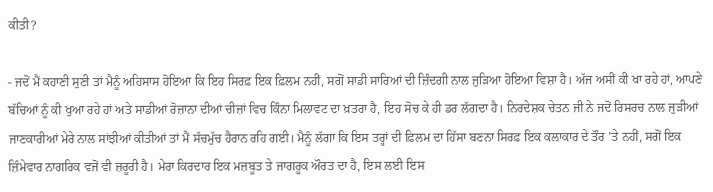ਕੀਤੀ?

- ਜਦੋਂ ਮੈਂ ਕਹਾਣੀ ਸੁਣੀ ਤਾਂ ਮੈਨੂੰ ਅਹਿਸਾਸ ਹੋਇਆ ਕਿ ਇਹ ਸਿਰਫ਼ ਇਕ ਫ਼ਿਲਮ ਨਹੀਂ, ਸਗੋਂ ਸਾਡੀ ਸਾਰਿਆਂ ਦੀ ਜ਼ਿੰਦਗੀ ਨਾਲ ਜੁੜਿਆ ਹੋਇਆ ਵਿਸ਼ਾ ਹੈ। ਅੱਜ ਅਸੀਂ ਕੀ ਖਾ ਰਹੇ ਹਾਂ, ਆਪਣੇ ਬੱਚਿਆਂ ਨੂੰ ਕੀ ਖੁਆ ਰਹੇ ਹਾਂ ਅਤੇ ਸਾਡੀਆਂ ਰੋਜ਼ਾਨਾ ਦੀਆਂ ਚੀਜ਼ਾਂ ਵਿਚ ਕਿੰਨਾ ਮਿਲਾਵਟ ਦਾ ਖ਼ਤਰਾ ਹੈ, ਇਹ ਸੋਚ ਕੇ ਹੀ ਡਰ ਲੱਗਦਾ ਹੈ। ਨਿਰਦੇਸ਼ਕ ਚੇਤਨ ਜੀ ਨੇ ਜਦੋਂ ਰਿਸਰਚ ਨਾਲ ਜੁੜੀਆਂ ਜਾਣਕਾਰੀਆਂ ਮੇਰੇ ਨਾਲ ਸਾਂਝੀਆਂ ਕੀਤੀਆਂ ਤਾਂ ਮੈਂ ਸੱਚਮੁੱਚ ਹੈਰਾਨ ਰਹਿ ਗਈ। ਮੈਨੂੰ ਲੱਗਾ ਕਿ ਇਸ ਤਰ੍ਹਾਂ ਦੀ ਫ਼ਿਲਮ ਦਾ ਹਿੱਸਾ ਬਣਨਾ ਸਿਰਫ਼ ਇਕ ਕਲਾਕਾਰ ਦੇ ਤੌਰ ’ਤੇ ਨਹੀਂ, ਸਗੋਂ ਇਕ ਜ਼ਿੰਮੇਵਾਰ ਨਾਗਰਿਕ ਵਜੋਂ ਵੀ ਜ਼ਰੂਰੀ ਹੈ। ਮੇਰਾ ਕਿਰਦਾਰ ਇਕ ਮਜ਼ਬੂਤ ਤੇ ਜਾਗਰੂਕ ਔਰਤ ਦਾ ਹੈ, ਇਸ ਲਈ ਇਸ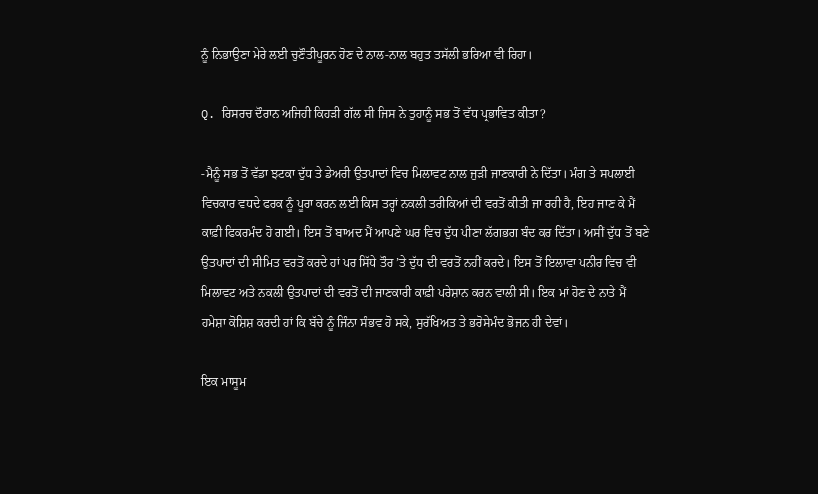ਨੂੰ ਨਿਭਾਉਣਾ ਮੇਰੇ ਲਈ ਚੁਣੌਤੀਪੂਰਨ ਹੋਣ ਦੇ ਨਾਲ-ਨਾਲ ਬਹੁਤ ਤਸੱਲੀ ਭਰਿਆ ਵੀ ਰਿਹਾ।

Q. ਰਿਸਰਚ ਦੌਰਾਨ ਅਜਿਹੀ ਕਿਹੜੀ ਗੱਲ ਸੀ ਜਿਸ ਨੇ ਤੁਹਾਨੂੰ ਸਭ ਤੋਂ ਵੱਧ ਪ੍ਰਭਾਵਿਤ ਕੀਤਾ?

-ਮੈਨੂੰ ਸਭ ਤੋਂ ਵੱਡਾ ਝਟਕਾ ਦੁੱਧ ਤੇ ਡੇਅਰੀ ਉਤਪਾਦਾਂ ਵਿਚ ਮਿਲਾਵਟ ਨਾਲ ਜੁੜੀ ਜਾਣਕਾਰੀ ਨੇ ਦਿੱਤਾ। ਮੰਗ ਤੇ ਸਪਲਾਈ ਵਿਚਕਾਰ ਵਧਦੇ ਫਰਕ ਨੂੰ ਪੂਰਾ ਕਰਨ ਲਈ ਕਿਸ ਤਰ੍ਹਾਂ ਨਕਲੀ ਤਰੀਕਿਆਂ ਦੀ ਵਰਤੋਂ ਕੀਤੀ ਜਾ ਰਹੀ ਹੈ, ਇਹ ਜਾਣ ਕੇ ਮੈਂ ਕਾਫ਼ੀ ਫਿਕਰਮੰਦ ਹੋ ਗਈ। ਇਸ ਤੋਂ ਬਾਅਦ ਮੈਂ ਆਪਣੇ ਘਰ ਵਿਚ ਦੁੱਧ ਪੀਣਾ ਲੱਗਭਗ ਬੰਦ ਕਰ ਦਿੱਤਾ। ਅਸੀਂ ਦੁੱਧ ਤੋਂ ਬਣੇ ਉਤਪਾਦਾਂ ਦੀ ਸੀਮਿਤ ਵਰਤੋਂ ਕਰਦੇ ਹਾਂ ਪਰ ਸਿੱਧੇ ਤੌਰ ’ਤੇ ਦੁੱਧ ਦੀ ਵਰਤੋਂ ਨਹੀਂ ਕਰਦੇ। ਇਸ ਤੋਂ ਇਲਾਵਾ ਪਨੀਰ ਵਿਚ ਵੀ ਮਿਲਾਵਟ ਅਤੇ ਨਕਲੀ ਉਤਪਾਦਾਂ ਦੀ ਵਰਤੋਂ ਦੀ ਜਾਣਕਾਰੀ ਕਾਫ਼ੀ ਪਰੇਸ਼ਾਨ ਕਰਨ ਵਾਲੀ ਸੀ। ਇਕ ਮਾਂ ਹੋਣ ਦੇ ਨਾਤੇ ਮੈਂ ਹਮੇਸ਼ਾ ਕੋਸ਼ਿਸ਼ ਕਰਦੀ ਹਾਂ ਕਿ ਬੱਚੇ ਨੂੰ ਜਿੰਨਾ ਸੰਭਵ ਹੋ ਸਕੇ, ਸੁਰੱਖਿਅਤ ਤੇ ਭਰੋਸੇਮੰਦ ਭੋਜਨ ਹੀ ਦੇਵਾਂ।

ਇਕ ਮਾਸੂਮ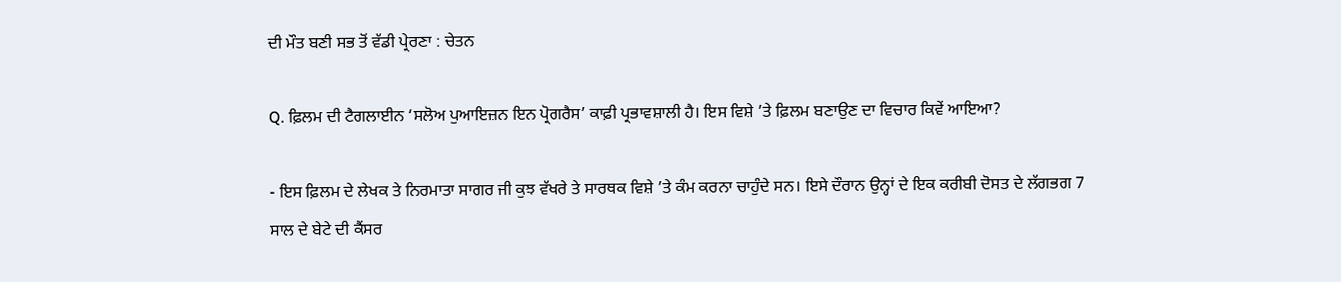ਦੀ ਮੌਤ ਬਣੀ ਸਭ ਤੋਂ ਵੱਡੀ ਪ੍ਰੇਰਣਾ : ਚੇਤਨ

Q. ਫ਼ਿਲਮ ਦੀ ਟੈਗਲਾਈਨ ‘ਸਲੋਅ ਪੁਆਇਜ਼ਨ ਇਨ ਪ੍ਰੋਗਰੈਸ’ ਕਾਫ਼ੀ ਪ੍ਰਭਾਵਸ਼ਾਲੀ ਹੈ। ਇਸ ਵਿਸ਼ੇ ’ਤੇ ਫ਼ਿਲਮ ਬਣਾਉਣ ਦਾ ਵਿਚਾਰ ਕਿਵੇਂ ਆਇਆ?

- ਇਸ ਫ਼ਿਲਮ ਦੇ ਲੇਖਕ ਤੇ ਨਿਰਮਾਤਾ ਸਾਗਰ ਜੀ ਕੁਝ ਵੱਖਰੇ ਤੇ ਸਾਰਥਕ ਵਿਸ਼ੇ ’ਤੇ ਕੰਮ ਕਰਨਾ ਚਾਹੁੰਦੇ ਸਨ। ਇਸੇ ਦੌਰਾਨ ਉਨ੍ਹਾਂ ਦੇ ਇਕ ਕਰੀਬੀ ਦੋਸਤ ਦੇ ਲੱਗਭਗ 7 ਸਾਲ ਦੇ ਬੇਟੇ ਦੀ ਕੈਂਸਰ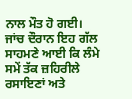ਨਾਲ ਮੌਤ ਹੋ ਗਈ। ਜਾਂਚ ਦੌਰਾਨ ਇਹ ਗੱਲ ਸਾਹਮਣੇ ਆਈ ਕਿ ਲੰਮੇ ਸਮੇਂ ਤੱਕ ਜ਼ਹਿਰੀਲੇ ਰਸਾਇਣਾਂ ਅਤੇ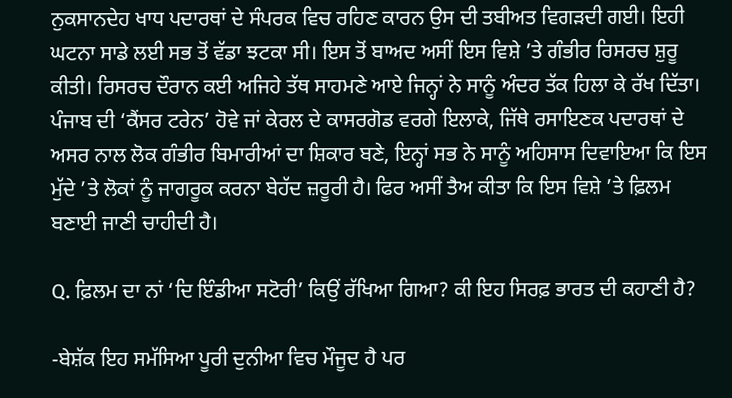ਨੁਕਸਾਨਦੇਹ ਖਾਧ ਪਦਾਰਥਾਂ ਦੇ ਸੰਪਰਕ ਵਿਚ ਰਹਿਣ ਕਾਰਨ ਉਸ ਦੀ ਤਬੀਅਤ ਵਿਗੜਦੀ ਗਈ। ਇਹੀ ਘਟਨਾ ਸਾਡੇ ਲਈ ਸਭ ਤੋਂ ਵੱਡਾ ਝਟਕਾ ਸੀ। ਇਸ ਤੋਂ ਬਾਅਦ ਅਸੀਂ ਇਸ ਵਿਸ਼ੇ ’ਤੇ ਗੰਭੀਰ ਰਿਸਰਚ ਸ਼ੁਰੂ ਕੀਤੀ। ਰਿਸਰਚ ਦੌਰਾਨ ਕਈ ਅਜਿਹੇ ਤੱਥ ਸਾਹਮਣੇ ਆਏ ਜਿਨ੍ਹਾਂ ਨੇ ਸਾਨੂੰ ਅੰਦਰ ਤੱਕ ਹਿਲਾ ਕੇ ਰੱਖ ਦਿੱਤਾ। ਪੰਜਾਬ ਦੀ ‘ਕੈਂਸਰ ਟਰੇਨ’ ਹੋਵੇ ਜਾਂ ਕੇਰਲ ਦੇ ਕਾਸਰਗੋਡ ਵਰਗੇ ਇਲਾਕੇ, ਜਿੱਥੇ ਰਸਾਇਣਕ ਪਦਾਰਥਾਂ ਦੇ ਅਸਰ ਨਾਲ ਲੋਕ ਗੰਭੀਰ ਬਿਮਾਰੀਆਂ ਦਾ ਸ਼ਿਕਾਰ ਬਣੇ, ਇਨ੍ਹਾਂ ਸਭ ਨੇ ਸਾਨੂੰ ਅਹਿਸਾਸ ਦਿਵਾਇਆ ਕਿ ਇਸ ਮੁੱਦੇ ’ਤੇ ਲੋਕਾਂ ਨੂੰ ਜਾਗਰੂਕ ਕਰਨਾ ਬੇਹੱਦ ਜ਼ਰੂਰੀ ਹੈ। ਫਿਰ ਅਸੀਂ ਤੈਅ ਕੀਤਾ ਕਿ ਇਸ ਵਿਸ਼ੇ ’ਤੇ ਫ਼ਿਲਮ ਬਣਾਈ ਜਾਣੀ ਚਾਹੀਦੀ ਹੈ।

Q. ਫ਼ਿਲਮ ਦਾ ਨਾਂ ‘ਦਿ ਇੰਡੀਆ ਸਟੋਰੀ’ ਕਿਉਂ ਰੱਖਿਆ ਗਿਆ? ਕੀ ਇਹ ਸਿਰਫ਼ ਭਾਰਤ ਦੀ ਕਹਾਣੀ ਹੈ?

-ਬੇਸ਼ੱਕ ਇਹ ਸਮੱਸਿਆ ਪੂਰੀ ਦੁਨੀਆ ਵਿਚ ਮੌਜੂਦ ਹੈ ਪਰ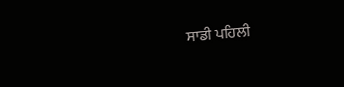ਸਾਡੀ ਪਹਿਲੀ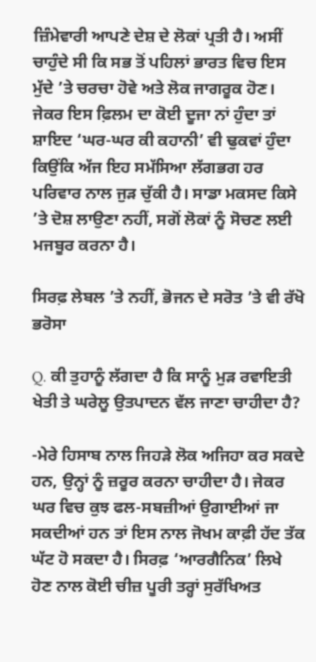ਜ਼ਿੰਮੇਵਾਰੀ ਆਪਣੇ ਦੇਸ਼ ਦੇ ਲੋਕਾਂ ਪ੍ਰਤੀ ਹੈ। ਅਸੀਂ ਚਾਹੁੰਦੇ ਸੀ ਕਿ ਸਭ ਤੋਂ ਪਹਿਲਾਂ ਭਾਰਤ ਵਿਚ ਇਸ ਮੁੱਦੇ ’ਤੇ ਚਰਚਾ ਹੋਵੇ ਅਤੇ ਲੋਕ ਜਾਗਰੂਕ ਹੋਣ। ਜੇਕਰ ਇਸ ਫ਼ਿਲਮ ਦਾ ਕੋਈ ਦੂਜਾ ਨਾਂ ਹੁੰਦਾ ਤਾਂ ਸ਼ਾਇਦ ‘ਘਰ-ਘਰ ਕੀ ਕਹਾਨੀ’ ਵੀ ਢੁਕਵਾਂ ਹੁੰਦਾ ਕਿਉਂਕਿ ਅੱਜ ਇਹ ਸਮੱਸਿਆ ਲੱਗਭਗ ਹਰ ਪਰਿਵਾਰ ਨਾਲ ਜੁੜ ਚੁੱਕੀ ਹੈ। ਸਾਡਾ ਮਕਸਦ ਕਿਸੇ ’ਤੇ ਦੋਸ਼ ਲਾਉਣਾ ਨਹੀਂ, ਸਗੋਂ ਲੋਕਾਂ ਨੂੰ ਸੋਚਣ ਲਈ ਮਜਬੂਰ ਕਰਨਾ ਹੈ।

ਸਿਰਫ਼ ਲੇਬਲ ’ਤੇ ਨਹੀਂ, ਭੋਜਨ ਦੇ ਸਰੋਤ ’ਤੇ ਵੀ ਰੱਖੋ ਭਰੋਸਾ

Q. ਕੀ ਤੁਹਾਨੂੰ ਲੱਗਦਾ ਹੈ ਕਿ ਸਾਨੂੰ ਮੁੜ ਰਵਾਇਤੀ ਖੇਤੀ ਤੇ ਘਰੇਲੂ ਉਤਪਾਦਨ ਵੱਲ ਜਾਣਾ ਚਾਹੀਦਾ ਹੈ?

-ਮੇਰੇ ਹਿਸਾਬ ਨਾਲ ਜਿਹੜੇ ਲੋਕ ਅਜਿਹਾ ਕਰ ਸਕਦੇ ਹਨ, ਉਨ੍ਹਾਂ ਨੂੰ ਜ਼ਰੂਰ ਕਰਨਾ ਚਾਹੀਦਾ ਹੈ। ਜੇਕਰ ਘਰ ਵਿਚ ਕੁਝ ਫਲ-ਸਬਜ਼ੀਆਂ ਉਗਾਈਆਂ ਜਾ ਸਕਦੀਆਂ ਹਨ ਤਾਂ ਇਸ ਨਾਲ ਜੋਖਮ ਕਾਫ਼ੀ ਹੱਦ ਤੱਕ ਘੱਟ ਹੋ ਸਕਦਾ ਹੈ। ਸਿਰਫ਼ ‘ਆਰਗੈਨਿਕ’ ਲਿਖੇ ਹੋਣ ਨਾਲ ਕੋਈ ਚੀਜ਼ ਪੂਰੀ ਤਰ੍ਹਾਂ ਸੁਰੱਖਿਅਤ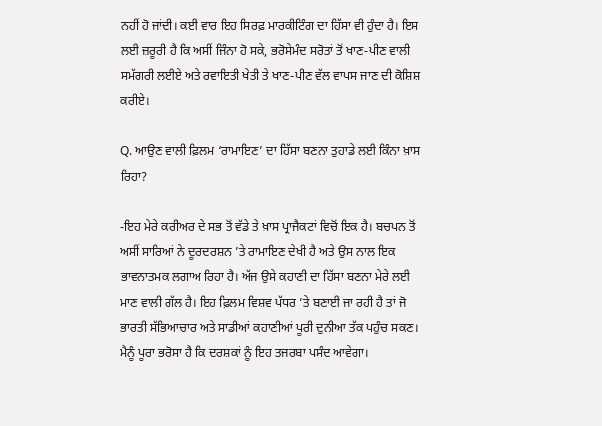ਨਹੀਂ ਹੋ ਜਾਂਦੀ। ਕਈ ਵਾਰ ਇਹ ਸਿਰਫ਼ ਮਾਰਕੀਟਿੰਗ ਦਾ ਹਿੱਸਾ ਵੀ ਹੁੰਦਾ ਹੈ। ਇਸ ਲਈ ਜ਼ਰੂਰੀ ਹੈ ਕਿ ਅਸੀਂ ਜਿੰਨਾ ਹੋ ਸਕੇ, ਭਰੋਸੇਮੰਦ ਸਰੋਤਾਂ ਤੋਂ ਖਾਣ-ਪੀਣ ਵਾਲੀ ਸਮੱਗਰੀ ਲਈਏ ਅਤੇ ਰਵਾਇਤੀ ਖੇਤੀ ਤੇ ਖਾਣ-ਪੀਣ ਵੱਲ ਵਾਪਸ ਜਾਣ ਦੀ ਕੋਸ਼ਿਸ਼ ਕਰੀਏ।

Q. ਆਉਣ ਵਾਲੀ ਫ਼ਿਲਮ ‘ਰਾਮਾਇਣ’ ਦਾ ਹਿੱਸਾ ਬਣਨਾ ਤੁਹਾਡੇ ਲਈ ਕਿੰਨਾ ਖ਼ਾਸ ਰਿਹਾ?

-ਇਹ ਮੇਰੇ ਕਰੀਅਰ ਦੇ ਸਭ ਤੋਂ ਵੱਡੇ ਤੇ ਖ਼ਾਸ ਪ੍ਰਾਜੈਕਟਾਂ ਵਿਚੋਂ ਇਕ ਹੈ। ਬਚਪਨ ਤੋਂ ਅਸੀਂ ਸਾਰਿਆਂ ਨੇ ਦੂਰਦਰਸ਼ਨ ’ਤੇ ਰਾਮਾਇਣ ਦੇਖੀ ਹੈ ਅਤੇ ਉਸ ਨਾਲ ਇਕ ਭਾਵਨਾਤਮਕ ਲਗਾਅ ਰਿਹਾ ਹੈ। ਅੱਜ ਉਸੇ ਕਹਾਣੀ ਦਾ ਹਿੱਸਾ ਬਣਨਾ ਮੇਰੇ ਲਈ ਮਾਣ ਵਾਲੀ ਗੱਲ ਹੈ। ਇਹ ਫ਼ਿਲਮ ਵਿਸ਼ਵ ਪੱਧਰ ’ਤੇ ਬਣਾਈ ਜਾ ਰਹੀ ਹੈ ਤਾਂ ਜੋ ਭਾਰਤੀ ਸੱਭਿਆਚਾਰ ਅਤੇ ਸਾਡੀਆਂ ਕਹਾਣੀਆਂ ਪੂਰੀ ਦੁਨੀਆ ਤੱਕ ਪਹੁੰਚ ਸਕਣ। ਮੈਨੂੰ ਪੂਰਾ ਭਰੋਸਾ ਹੈ ਕਿ ਦਰਸ਼ਕਾਂ ਨੂੰ ਇਹ ਤਜਰਬਾ ਪਸੰਦ ਆਵੇਗਾ।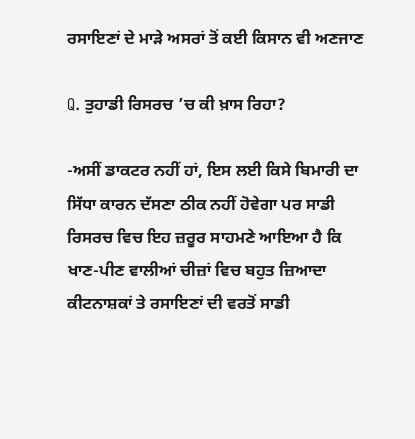ਰਸਾਇਣਾਂ ਦੇ ਮਾੜੇ ਅਸਰਾਂ ਤੋਂ ਕਈ ਕਿਸਾਨ ਵੀ ਅਣਜਾਣ

Q. ਤੁਹਾਡੀ ਰਿਸਰਚ ’ਚ ਕੀ ਖ਼ਾਸ ਰਿਹਾ?

-ਅਸੀਂ ਡਾਕਟਰ ਨਹੀਂ ਹਾਂ, ਇਸ ਲਈ ਕਿਸੇ ਬਿਮਾਰੀ ਦਾ ਸਿੱਧਾ ਕਾਰਨ ਦੱਸਣਾ ਠੀਕ ਨਹੀਂ ਹੋਵੇਗਾ ਪਰ ਸਾਡੀ ਰਿਸਰਚ ਵਿਚ ਇਹ ਜ਼ਰੂਰ ਸਾਹਮਣੇ ਆਇਆ ਹੈ ਕਿ ਖਾਣ-ਪੀਣ ਵਾਲੀਆਂ ਚੀਜ਼ਾਂ ਵਿਚ ਬਹੁਤ ਜ਼ਿਆਦਾ ਕੀਟਨਾਸ਼ਕਾਂ ਤੇ ਰਸਾਇਣਾਂ ਦੀ ਵਰਤੋਂ ਸਾਡੀ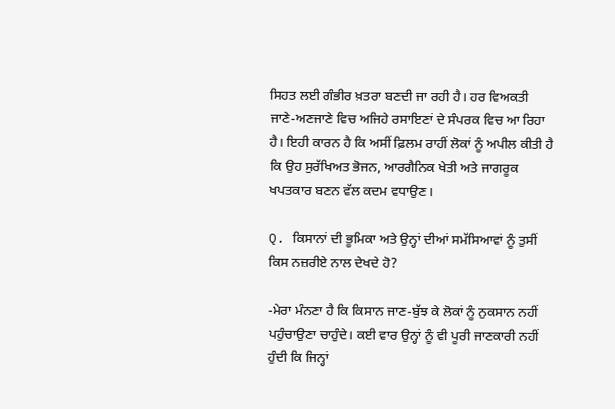ਸਿਹਤ ਲਈ ਗੰਭੀਰ ਖ਼ਤਰਾ ਬਣਦੀ ਜਾ ਰਹੀ ਹੈ। ਹਰ ਵਿਅਕਤੀ ਜਾਣੇ-ਅਣਜਾਣੇ ਵਿਚ ਅਜਿਹੇ ਰਸਾਇਣਾਂ ਦੇ ਸੰਪਰਕ ਵਿਚ ਆ ਰਿਹਾ ਹੈ। ਇਹੀ ਕਾਰਨ ਹੈ ਕਿ ਅਸੀਂ ਫ਼ਿਲਮ ਰਾਹੀਂ ਲੋਕਾਂ ਨੂੰ ਅਪੀਲ ਕੀਤੀ ਹੈ ਕਿ ਉਹ ਸੁਰੱਖਿਅਤ ਭੋਜਨ, ਆਰਗੈਨਿਕ ਖੇਤੀ ਅਤੇ ਜਾਗਰੂਕ ਖਪਤਕਾਰ ਬਣਨ ਵੱਲ ਕਦਮ ਵਧਾਉਣ।

Q. ਕਿਸਾਨਾਂ ਦੀ ਭੂਮਿਕਾ ਅਤੇ ਉਨ੍ਹਾਂ ਦੀਆਂ ਸਮੱਸਿਆਵਾਂ ਨੂੰ ਤੁਸੀਂ ਕਿਸ ਨਜ਼ਰੀਏ ਨਾਲ ਦੇਖਦੇ ਹੋ?

-ਮੇਰਾ ਮੰਨਣਾ ਹੈ ਕਿ ਕਿਸਾਨ ਜਾਣ-ਬੁੱਝ ਕੇ ਲੋਕਾਂ ਨੂੰ ਨੁਕਸਾਨ ਨਹੀਂ ਪਹੁੰਚਾਉਣਾ ਚਾਹੁੰਦੇ। ਕਈ ਵਾਰ ਉਨ੍ਹਾਂ ਨੂੰ ਵੀ ਪੂਰੀ ਜਾਣਕਾਰੀ ਨਹੀਂ ਹੁੰਦੀ ਕਿ ਜਿਨ੍ਹਾਂ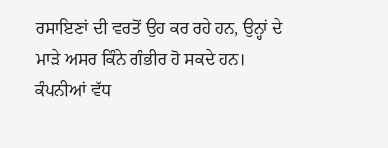ਰਸਾਇਣਾਂ ਦੀ ਵਰਤੋਂ ਉਹ ਕਰ ਰਹੇ ਹਨ, ਉਨ੍ਹਾਂ ਦੇ ਮਾੜੇ ਅਸਰ ਕਿੰਨੇ ਗੰਭੀਰ ਹੋ ਸਕਦੇ ਹਨ। ਕੰਪਨੀਆਂ ਵੱਧ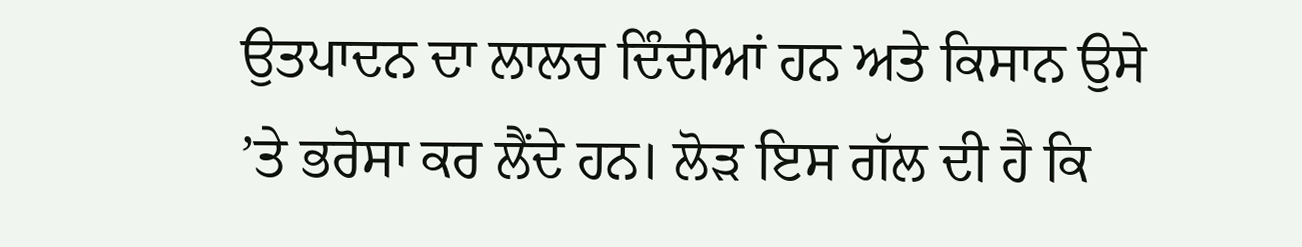ਉਤਪਾਦਨ ਦਾ ਲਾਲਚ ਦਿੰਦੀਆਂ ਹਨ ਅਤੇ ਕਿਸਾਨ ਉਸੇ ’ਤੇ ਭਰੋਸਾ ਕਰ ਲੈਂਦੇ ਹਨ। ਲੋੜ ਇਸ ਗੱਲ ਦੀ ਹੈ ਕਿ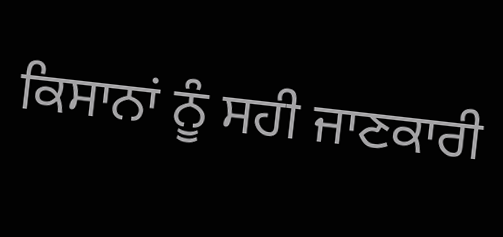ਕਿਸਾਨਾਂ ਨੂੰ ਸਹੀ ਜਾਣਕਾਰੀ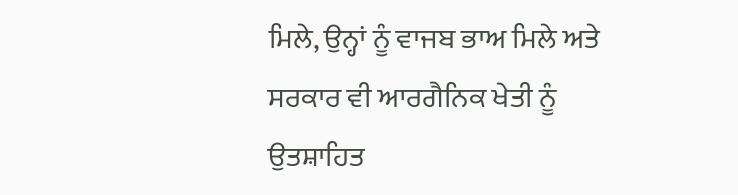ਮਿਲੇ, ਉਨ੍ਹਾਂ ਨੂੰ ਵਾਜਬ ਭਾਅ ਮਿਲੇ ਅਤੇ ਸਰਕਾਰ ਵੀ ਆਰਗੈਨਿਕ ਖੇਤੀ ਨੂੰ ਉਤਸ਼ਾਹਿਤ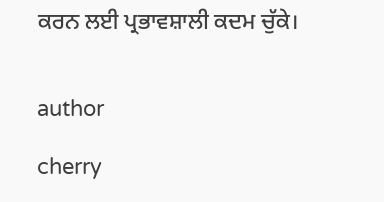ਕਰਨ ਲਈ ਪ੍ਰਭਾਵਸ਼ਾਲੀ ਕਦਮ ਚੁੱਕੇ।


author

cherry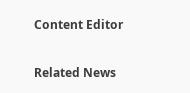Content Editor

Related News